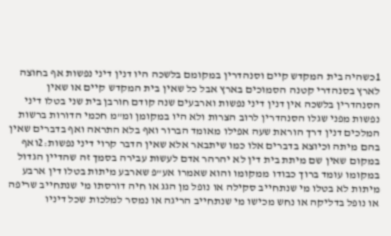1כשהיה בית המקדש קיים וסנהדרין במקומם בלשכה היו דנין דיני נפשות אף בחוצה לארץ בסנהדרי קטנה הסמוכים בארץ אבל כל שאין בית המקדש קיים או שאין הסנהדרין בלשכה אין דנין דיני נפשות וארבעים שנה קודם חורבן בית שני בטלו דיני נפשות מפני שגלו הסנהדרין לרוב הצרות ולא היו במקומן ומ"מ חכמי הדורות ברשות המלכים דנין דרך הוראת שעה אפילו מאומד הברור ואף בלא התראה ואף בדברים שאין בהם מיתה וכיוצא בדברים אלו כמו שיתבאר אלא שאין הדבר קרוי דיני נפשות:2ואף במקום שאין שם מיתת בית דין לא יהרהר אדם לעשות עבירה בסמך זה שהדיין הגדול במקומו עומד ברוך כבודו ממקומו והוא שאמרו אע"פ שארבע מיתות בטלו דין ארבע מיתות לא בטלו מי שנתחייב סקילה או נופל מן הגג או חיה דורסתו מי שנתחייב שריפה או נופל בדליקה או נחש מכישו מי שנתחייב הריגה או נמסר למלכות שכל דיניו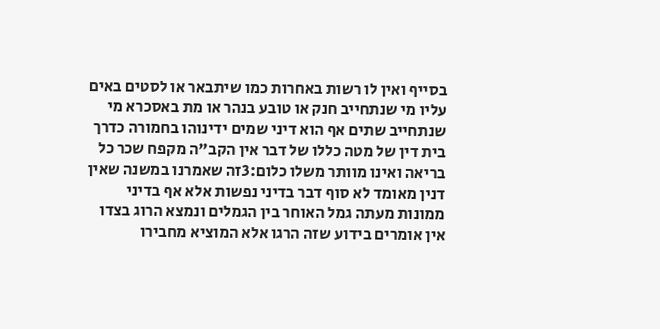בסייף ואין לו רשות באחרות כמו שיתבאר או לסטים באים עליו מי שנתחייב חנק או טובע בנהר או מת באסכרא מי שנתחייב שתים אף הוא דיני שמים ידינוהו בחמורה כדרך בית דין של מטה כללו של דבר אין הקב"ה מקפח שכר כל בריאה ואינו מוותר משלו כלום:3זה שאמרנו במשנה שאין דנין מאומד לא סוף דבר בדיני נפשות אלא אף בדיני ממונות מעתה גמל האוחר בין הגמלים ונמצא הרוג בצדו אין אומרים בידוע שזה הרגו אלא המוציא מחבירו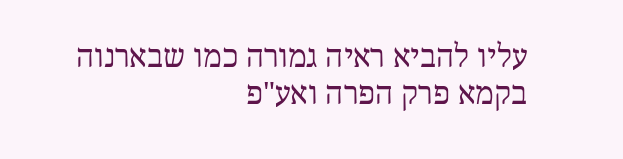עליו להביא ראיה גמורה כמו שבארנוה בקמא פרק הפרה ואע"פ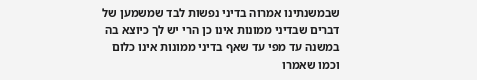שבמשנתינו אמרוה בדיני נפשות לבד שמשמען של דברים שבדיני ממונות אינו כן הרי יש לך כיוצא בה במשנה עד מפי עד שאף בדיני ממונות אינו כלום וכמו שאמרו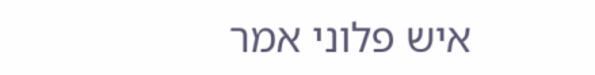איש פלוני אמר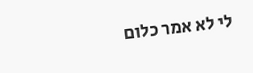לי לא אמר כלום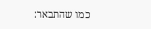כמו שהתבאר: